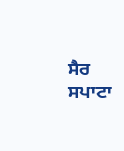ਸੈਰ ਸਪਾਟਾ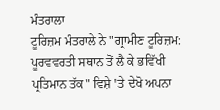ਮੰਤਰਾਲਾ
ਟੂਰਿਜ਼ਮ ਮੰਤਰਾਲੇ ਨੇ "ਗ੍ਰਾਮੀਣ ਟੂਰਿਜ਼ਮ: ਪੂਰਵਵਰਤੀ ਸਥਾਨ ਤੋਂ ਲੈ ਕੇ ਭਵਿੱਖੀ ਪ੍ਰਤਿਮਾਨ ਤੱਕ" ਵਿਸ਼ੇ ꞌਤੇ ਦੇਖੋ ਅਪਨਾ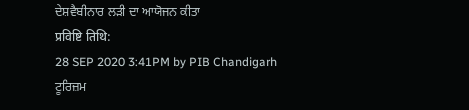ਦੇਸ਼ਵੈਬੀਨਾਰ ਲੜੀ ਦਾ ਆਯੋਜਨ ਕੀਤਾ
प्रविष्टि तिथि:
28 SEP 2020 3:41PM by PIB Chandigarh
ਟੂਰਿਜ਼ਮ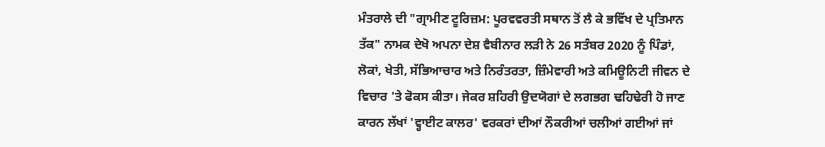ਮੰਤਰਾਲੇ ਦੀ "ਗ੍ਰਾਮੀਣ ਟੂਰਿਜ਼ਮ: ਪੂਰਵਵਰਤੀ ਸਥਾਨ ਤੋਂ ਲੈ ਕੇ ਭਵਿੱਖ ਦੇ ਪ੍ਰਤਿਮਾਨ ਤੱਕ" ਨਾਮਕ ਦੇਖੋ ਅਪਨਾ ਦੇਸ਼ ਵੈਬੀਨਾਰ ਲੜੀ ਨੇ 26 ਸਤੰਬਰ 2020 ਨੂੰ ਪਿੰਡਾਂ, ਲੋਕਾਂ, ਖੇਤੀ, ਸੱਭਿਆਚਾਰ ਅਤੇ ਨਿਰੰਤਰਤਾ, ਜ਼ਿੰਮੇਵਾਰੀ ਅਤੇ ਕਮਿਊਨਿਟੀ ਜੀਵਨ ਦੇ ਵਿਚਾਰ 'ਤੇ ਫੋਕਸ ਕੀਤਾ। ਜੇਕਰ ਸ਼ਹਿਰੀ ਉਦਯੋਗਾਂ ਦੇ ਲਗਭਗ ਢਹਿਢੇਰੀ ਹੋ ਜਾਣ ਕਾਰਨ ਲੱਖਾਂ 'ਵ੍ਹਾਈਟ ਕਾਲਰ' ਵਰਕਰਾਂ ਦੀਆਂ ਨੌਕਰੀਆਂ ਚਲੀਆਂ ਗਈਆਂ ਜਾਂ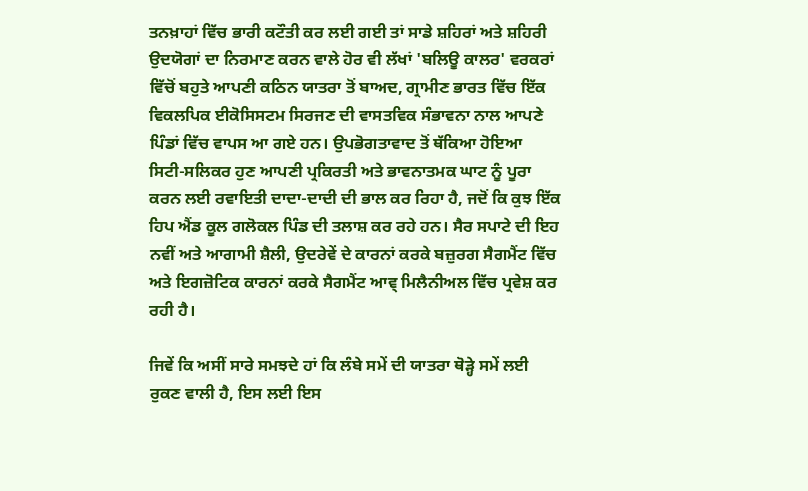ਤਨਖ਼ਾਹਾਂ ਵਿੱਚ ਭਾਰੀ ਕਟੌਤੀ ਕਰ ਲਈ ਗਈ ਤਾਂ ਸਾਡੇ ਸ਼ਹਿਰਾਂ ਅਤੇ ਸ਼ਹਿਰੀ ਉਦਯੋਗਾਂ ਦਾ ਨਿਰਮਾਣ ਕਰਨ ਵਾਲੇ ਹੋਰ ਵੀ ਲੱਖਾਂ 'ਬਲਿਊ ਕਾਲਰ' ਵਰਕਰਾਂ ਵਿੱਚੋਂ ਬਹੁਤੇ ਆਪਣੀ ਕਠਿਨ ਯਾਤਰਾ ਤੋਂ ਬਾਅਦ, ਗ੍ਰਾਮੀਣ ਭਾਰਤ ਵਿੱਚ ਇੱਕ ਵਿਕਲਪਿਕ ਈਕੋਸਿਸਟਮ ਸਿਰਜਣ ਦੀ ਵਾਸਤਵਿਕ ਸੰਭਾਵਨਾ ਨਾਲ ਆਪਣੇ ਪਿੰਡਾਂ ਵਿੱਚ ਵਾਪਸ ਆ ਗਏ ਹਨ। ਉਪਭੋਗਤਾਵਾਦ ਤੋਂ ਥੱਕਿਆ ਹੋਇਆ ਸਿਟੀ-ਸਲਿਕਰ ਹੁਣ ਆਪਣੀ ਪ੍ਰਕਿਰਤੀ ਅਤੇ ਭਾਵਨਾਤਮਕ ਘਾਟ ਨੂੰ ਪੂਰਾ ਕਰਨ ਲਈ ਰਵਾਇਤੀ ਦਾਦਾ-ਦਾਦੀ ਦੀ ਭਾਲ ਕਰ ਰਿਹਾ ਹੈ, ਜਦੋਂ ਕਿ ਕੁਝ ਇੱਕ ਹਿਪ ਐਂਡ ਕੂਲ ਗਲੋਕਲ ਪਿੰਡ ਦੀ ਤਲਾਸ਼ ਕਰ ਰਹੇ ਹਨ। ਸੈਰ ਸਪਾਟੇ ਦੀ ਇਹ ਨਵੀਂ ਅਤੇ ਆਗਾਮੀ ਸ਼ੈਲੀ, ਉਦਰੇਵੇਂ ਦੇ ਕਾਰਨਾਂ ਕਰਕੇ ਬਜ਼ੁਰਗ ਸੈਗਮੈਂਟ ਵਿੱਚ ਅਤੇ ਇਗਜ਼ੋਟਿਕ ਕਾਰਨਾਂ ਕਰਕੇ ਸੈਗਮੈਂਟ ਆਵ੍ ਮਿਲੈਨੀਅਲ ਵਿੱਚ ਪ੍ਰਵੇਸ਼ ਕਰ ਰਹੀ ਹੈ।

ਜਿਵੇਂ ਕਿ ਅਸੀਂ ਸਾਰੇ ਸਮਝਦੇ ਹਾਂ ਕਿ ਲੰਬੇ ਸਮੇਂ ਦੀ ਯਾਤਰਾ ਥੋੜ੍ਹੇ ਸਮੇਂ ਲਈ ਰੁਕਣ ਵਾਲੀ ਹੈ, ਇਸ ਲਈ ਇਸ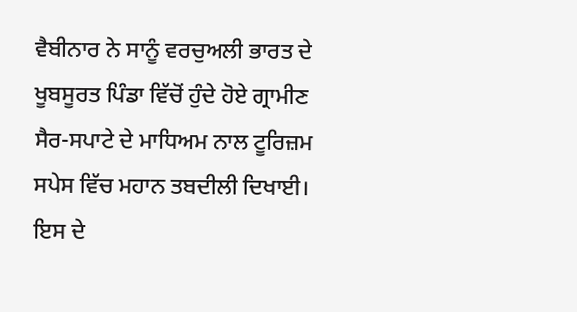ਵੈਬੀਨਾਰ ਨੇ ਸਾਨੂੰ ਵਰਚੁਅਲੀ ਭਾਰਤ ਦੇ ਖੂਬਸੂਰਤ ਪਿੰਡਾ ਵਿੱਚੋਂ ਹੁੰਦੇ ਹੋਏ ਗ੍ਰਾਮੀਣ ਸੈਰ-ਸਪਾਟੇ ਦੇ ਮਾਧਿਅਮ ਨਾਲ ਟੂਰਿਜ਼ਮ ਸਪੇਸ ਵਿੱਚ ਮਹਾਨ ਤਬਦੀਲੀ ਦਿਖਾਈ। ਇਸ ਦੇ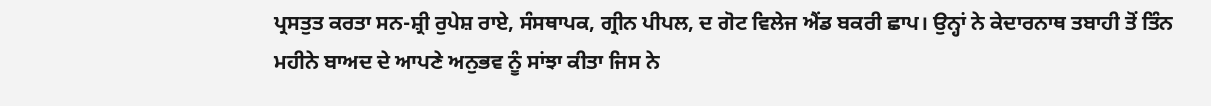ਪ੍ਰਸਤੁਤ ਕਰਤਾ ਸਨ-ਸ਼੍ਰੀ ਰੁਪੇਸ਼ ਰਾਏ, ਸੰਸਥਾਪਕ, ਗ੍ਰੀਨ ਪੀਪਲ, ਦ ਗੋਟ ਵਿਲੇਜ ਐਂਡ ਬਕਰੀ ਛਾਪ। ਉਨ੍ਹਾਂ ਨੇ ਕੇਦਾਰਨਾਥ ਤਬਾਹੀ ਤੋਂ ਤਿੰਨ ਮਹੀਨੇ ਬਾਅਦ ਦੇ ਆਪਣੇ ਅਨੁਭਵ ਨੂੰ ਸਾਂਝਾ ਕੀਤਾ ਜਿਸ ਨੇ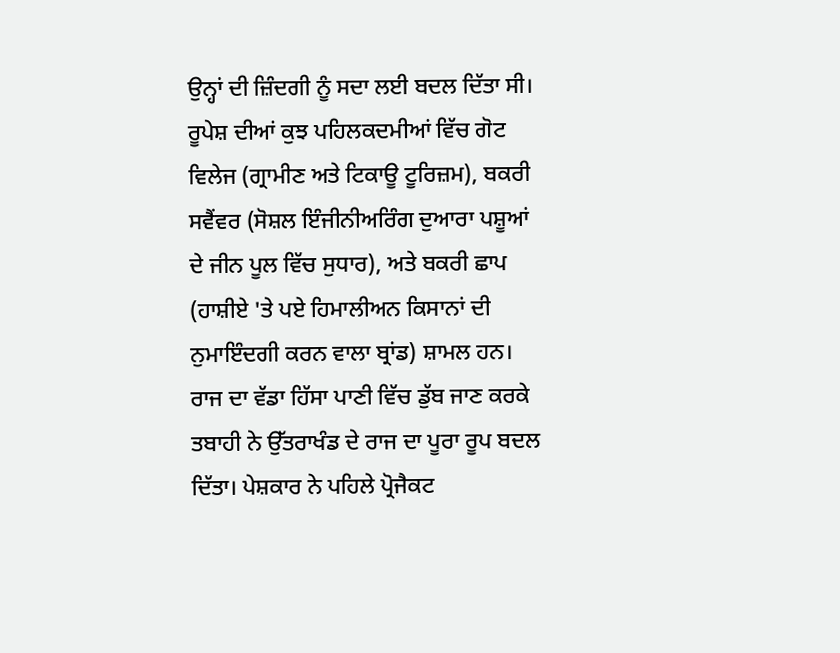ਉਨ੍ਹਾਂ ਦੀ ਜ਼ਿੰਦਗੀ ਨੂੰ ਸਦਾ ਲਈ ਬਦਲ ਦਿੱਤਾ ਸੀ। ਰੂਪੇਸ਼ ਦੀਆਂ ਕੁਝ ਪਹਿਲਕਦਮੀਆਂ ਵਿੱਚ ਗੋਟ ਵਿਲੇਜ (ਗ੍ਰਾਮੀਣ ਅਤੇ ਟਿਕਾਊ ਟੂਰਿਜ਼ਮ), ਬਕਰੀ ਸਵੈਂਵਰ (ਸੋਸ਼ਲ ਇੰਜੀਨੀਅਰਿੰਗ ਦੁਆਰਾ ਪਸ਼ੂਆਂ ਦੇ ਜੀਨ ਪੂਲ ਵਿੱਚ ਸੁਧਾਰ), ਅਤੇ ਬਕਰੀ ਛਾਪ (ਹਾਸ਼ੀਏ 'ਤੇ ਪਏ ਹਿਮਾਲੀਅਨ ਕਿਸਾਨਾਂ ਦੀ ਨੁਮਾਇੰਦਗੀ ਕਰਨ ਵਾਲਾ ਬ੍ਰਾਂਡ) ਸ਼ਾਮਲ ਹਨ।
ਰਾਜ ਦਾ ਵੱਡਾ ਹਿੱਸਾ ਪਾਣੀ ਵਿੱਚ ਡੁੱਬ ਜਾਣ ਕਰਕੇ ਤਬਾਹੀ ਨੇ ਉੱਤਰਾਖੰਡ ਦੇ ਰਾਜ ਦਾ ਪੂਰਾ ਰੂਪ ਬਦਲ ਦਿੱਤਾ। ਪੇਸ਼ਕਾਰ ਨੇ ਪਹਿਲੇ ਪ੍ਰੋਜੈਕਟ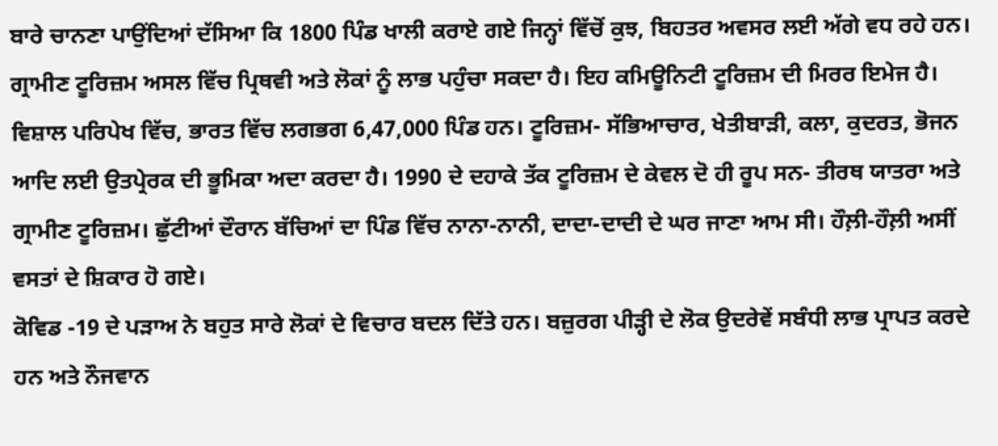ਬਾਰੇ ਚਾਨਣਾ ਪਾਉਂਦਿਆਂ ਦੱਸਿਆ ਕਿ 1800 ਪਿੰਡ ਖਾਲੀ ਕਰਾਏ ਗਏ ਜਿਨ੍ਹਾਂ ਵਿੱਚੋਂ ਕੁਝ, ਬਿਹਤਰ ਅਵਸਰ ਲਈ ਅੱਗੇ ਵਧ ਰਹੇ ਹਨ। ਗ੍ਰਾਮੀਣ ਟੂਰਿਜ਼ਮ ਅਸਲ ਵਿੱਚ ਪ੍ਰਿਥਵੀ ਅਤੇ ਲੋਕਾਂ ਨੂੰ ਲਾਭ ਪਹੁੰਚਾ ਸਕਦਾ ਹੈ। ਇਹ ਕਮਿਊਨਿਟੀ ਟੂਰਿਜ਼ਮ ਦੀ ਮਿਰਰ ਇਮੇਜ ਹੈ। ਵਿਸ਼ਾਲ ਪਰਿਪੇਖ ਵਿੱਚ, ਭਾਰਤ ਵਿੱਚ ਲਗਭਗ 6,47,000 ਪਿੰਡ ਹਨ। ਟੂਰਿਜ਼ਮ- ਸੱਭਿਆਚਾਰ, ਖੇਤੀਬਾੜੀ, ਕਲਾ, ਕੁਦਰਤ, ਭੋਜਨ ਆਦਿ ਲਈ ਉਤਪ੍ਰੇਰਕ ਦੀ ਭੂਮਿਕਾ ਅਦਾ ਕਰਦਾ ਹੈ। 1990 ਦੇ ਦਹਾਕੇ ਤੱਕ ਟੂਰਿਜ਼ਮ ਦੇ ਕੇਵਲ ਦੋ ਹੀ ਰੂਪ ਸਨ- ਤੀਰਥ ਯਾਤਰਾ ਅਤੇ ਗ੍ਰਾਮੀਣ ਟੂਰਿਜ਼ਮ। ਛੁੱਟੀਆਂ ਦੌਰਾਨ ਬੱਚਿਆਂ ਦਾ ਪਿੰਡ ਵਿੱਚ ਨਾਨਾ-ਨਾਨੀ, ਦਾਦਾ-ਦਾਦੀ ਦੇ ਘਰ ਜਾਣਾ ਆਮ ਸੀ। ਹੌਲ਼ੀ-ਹੌਲ਼ੀ ਅਸੀਂ ਵਸਤਾਂ ਦੇ ਸ਼ਿਕਾਰ ਹੋ ਗਏ।
ਕੋਵਿਡ -19 ਦੇ ਪੜਾਅ ਨੇ ਬਹੁਤ ਸਾਰੇ ਲੋਕਾਂ ਦੇ ਵਿਚਾਰ ਬਦਲ ਦਿੱਤੇ ਹਨ। ਬਜ਼ੁਰਗ ਪੀੜ੍ਹੀ ਦੇ ਲੋਕ ਉਦਰੇਵੇਂ ਸਬੰਧੀ ਲਾਭ ਪ੍ਰਾਪਤ ਕਰਦੇ ਹਨ ਅਤੇ ਨੌਜਵਾਨ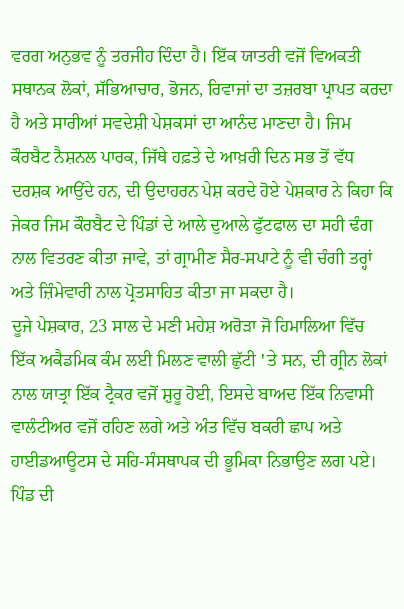ਵਰਗ ਅਨੁਭਵ ਨੂੰ ਤਰਜੀਹ ਦਿੰਦਾ ਹੈ। ਇੱਕ ਯਾਤਰੀ ਵਜੋਂ ਵਿਅਕਤੀ ਸਥਾਨਕ ਲੋਕਾਂ, ਸੱਭਿਆਚਾਰ, ਭੋਜਨ, ਰਿਵਾਜਾਂ ਦਾ ਤਜ਼ਰਬਾ ਪ੍ਰਾਪਤ ਕਰਦਾ ਹੈ ਅਤੇ ਸਾਰੀਆਂ ਸਵਦੇਸ਼ੀ ਪੇਸ਼ਕਸਾਂ ਦਾ ਆਨੰਦ ਮਾਣਦਾ ਹੈ। ਜਿਮ ਕੌਰਬੈਟ ਨੈਸ਼ਨਲ ਪਾਰਕ, ਜਿੱਥੇ ਹਫ਼ਤੇ ਦੇ ਆਖ਼ਰੀ ਦਿਨ ਸਭ ਤੋਂ ਵੱਧ ਦਰਸ਼ਕ ਆਉਂਦੇ ਹਨ, ਦੀ ਉਦਾਹਰਨ ਪੇਸ਼ ਕਰਦੇ ਹੋਏ ਪੇਸ਼ਕਾਰ ਨੇ ਕਿਹਾ ਕਿ ਜੇਕਰ ਜਿਮ ਕੌਰਬੈਟ ਦੇ ਪਿੰਡਾਂ ਦੇ ਆਲੇ ਦੁਆਲੇ ਫੁੱਟਫਾਲ ਦਾ ਸਹੀ ਢੰਗ ਨਾਲ ਵਿਤਰਣ ਕੀਤਾ ਜਾਵੇ, ਤਾਂ ਗ੍ਰਾਮੀਣ ਸੈਰ-ਸਪਾਟੇ ਨੂੰ ਵੀ ਚੰਗੀ ਤਰ੍ਹਾਂ ਅਤੇ ਜ਼ਿੰਮੇਵਾਰੀ ਨਾਲ ਪ੍ਰੋਤਸਾਹਿਤ ਕੀਤਾ ਜਾ ਸਕਦਾ ਹੈ।
ਦੂਜੇ ਪੇਸ਼ਕਾਰ, 23 ਸਾਲ ਦੇ ਮਣੀ ਮਹੇਸ਼ ਅਰੋੜਾ ਜੋ ਹਿਮਾਲਿਆ ਵਿੱਚ ਇੱਕ ਅਕੈਡਮਿਕ ਕੰਮ ਲਈ ਮਿਲਣ ਵਾਲੀ ਛੁੱਟੀ ꞌਤੇ ਸਨ, ਦੀ ਗ੍ਰੀਨ ਲੋਕਾਂ ਨਾਲ ਯਾਤ੍ਰਾ ਇੱਕ ਟ੍ਰੈਕਰ ਵਜੋਂ ਸ਼ੁਰੂ ਹੋਈ, ਇਸਦੇ ਬਾਅਦ ਇੱਕ ਨਿਵਾਸੀ ਵਾਲੰਟੀਅਰ ਵਜੋਂ ਰਹਿਣ ਲਗੇ ਅਤੇ ਅੰਤ ਵਿੱਚ ਬਕਰੀ ਛਾਪ ਅਤੇ ਹਾਈਡਆਊਟਸ ਦੇ ਸਹਿ-ਸੰਸਥਾਪਕ ਦੀ ਭੂਮਿਕਾ ਨਿਭਾਉਣ ਲਗ ਪਏ। ਪਿੰਡ ਦੀ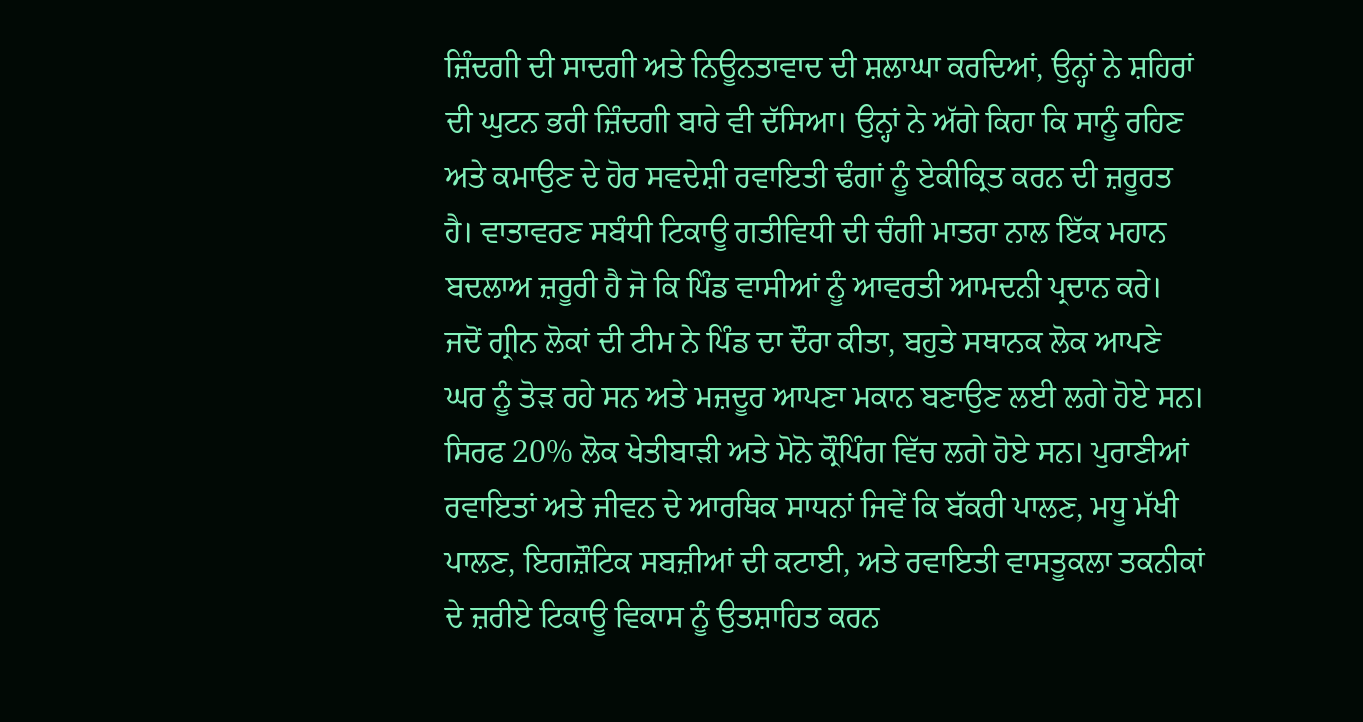ਜ਼ਿੰਦਗੀ ਦੀ ਸਾਦਗੀ ਅਤੇ ਨਿਊਨਤਾਵਾਦ ਦੀ ਸ਼ਲਾਘਾ ਕਰਦਿਆਂ, ਉਨ੍ਹਾਂ ਨੇ ਸ਼ਹਿਰਾਂ ਦੀ ਘੁਟਨ ਭਰੀ ਜ਼ਿੰਦਗੀ ਬਾਰੇ ਵੀ ਦੱਸਿਆ। ਉਨ੍ਹਾਂ ਨੇ ਅੱਗੇ ਕਿਹਾ ਕਿ ਸਾਨੂੰ ਰਹਿਣ ਅਤੇ ਕਮਾਉਣ ਦੇ ਹੋਰ ਸਵਦੇਸ਼ੀ ਰਵਾਇਤੀ ਢੰਗਾਂ ਨੂੰ ਏਕੀਕ੍ਰਿਤ ਕਰਨ ਦੀ ਜ਼ਰੂਰਤ ਹੈ। ਵਾਤਾਵਰਣ ਸਬੰਧੀ ਟਿਕਾਊ ਗਤੀਵਿਧੀ ਦੀ ਚੰਗੀ ਮਾਤਰਾ ਨਾਲ ਇੱਕ ਮਹਾਨ ਬਦਲਾਅ ਜ਼ਰੂਰੀ ਹੈ ਜੋ ਕਿ ਪਿੰਡ ਵਾਸੀਆਂ ਨੂੰ ਆਵਰਤੀ ਆਮਦਨੀ ਪ੍ਰਦਾਨ ਕਰੇ।
ਜਦੋਂ ਗ੍ਰੀਨ ਲੋਕਾਂ ਦੀ ਟੀਮ ਨੇ ਪਿੰਡ ਦਾ ਦੌਰਾ ਕੀਤਾ, ਬਹੁਤੇ ਸਥਾਨਕ ਲੋਕ ਆਪਣੇ ਘਰ ਨੂੰ ਤੋੜ ਰਹੇ ਸਨ ਅਤੇ ਮਜ਼ਦੂਰ ਆਪਣਾ ਮਕਾਨ ਬਣਾਉਣ ਲਈ ਲਗੇ ਹੋਏ ਸਨ। ਸਿਰਫ 20% ਲੋਕ ਖੇਤੀਬਾੜੀ ਅਤੇ ਮੋਨੋ ਕ੍ਰੌਪਿੰਗ ਵਿੱਚ ਲਗੇ ਹੋਏ ਸਨ। ਪੁਰਾਣੀਆਂ ਰਵਾਇਤਾਂ ਅਤੇ ਜੀਵਨ ਦੇ ਆਰਥਿਕ ਸਾਧਨਾਂ ਜਿਵੇਂ ਕਿ ਬੱਕਰੀ ਪਾਲਣ, ਮਧੂ ਮੱਖੀ ਪਾਲਣ, ਇਗਜ਼ੌਟਿਕ ਸਬਜ਼ੀਆਂ ਦੀ ਕਟਾਈ, ਅਤੇ ਰਵਾਇਤੀ ਵਾਸਤੂਕਲਾ ਤਕਨੀਕਾਂ ਦੇ ਜ਼ਰੀਏ ਟਿਕਾਊ ਵਿਕਾਸ ਨੂੰ ਉਤਸ਼ਾਹਿਤ ਕਰਨ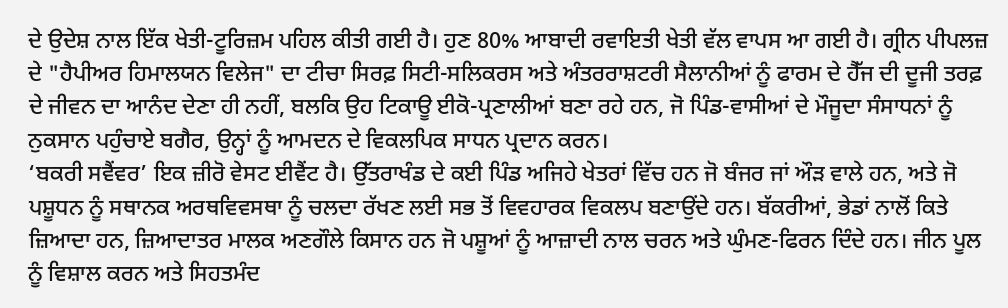ਦੇ ਉਦੇਸ਼ ਨਾਲ ਇੱਕ ਖੇਤੀ-ਟੂਰਿਜ਼ਮ ਪਹਿਲ ਕੀਤੀ ਗਈ ਹੈ। ਹੁਣ 80% ਆਬਾਦੀ ਰਵਾਇਤੀ ਖੇਤੀ ਵੱਲ ਵਾਪਸ ਆ ਗਈ ਹੈ। ਗ੍ਰੀਨ ਪੀਪਲਜ਼ ਦੇ "ਹੈਪੀਅਰ ਹਿਮਾਲਯਨ ਵਿਲੇਜ" ਦਾ ਟੀਚਾ ਸਿਰਫ਼ ਸਿਟੀ-ਸਲਿਕਰਸ ਅਤੇ ਅੰਤਰਰਾਸ਼ਟਰੀ ਸੈਲਾਨੀਆਂ ਨੂੰ ਫਾਰਮ ਦੇ ਹੈੱਜ ਦੀ ਦੂਜੀ ਤਰਫ਼ ਦੇ ਜੀਵਨ ਦਾ ਆਨੰਦ ਦੇਣਾ ਹੀ ਨਹੀਂ, ਬਲਕਿ ਉਹ ਟਿਕਾਊ ਈਕੋ-ਪ੍ਰਣਾਲੀਆਂ ਬਣਾ ਰਹੇ ਹਨ, ਜੋ ਪਿੰਡ-ਵਾਸੀਆਂ ਦੇ ਮੌਜੂਦਾ ਸੰਸਾਧਨਾਂ ਨੂੰ ਨੁਕਸਾਨ ਪਹੁੰਚਾਏ ਬਗੈਰ, ਉਨ੍ਹਾਂ ਨੂੰ ਆਮਦਨ ਦੇ ਵਿਕਲਪਿਕ ਸਾਧਨ ਪ੍ਰਦਾਨ ਕਰਨ।
‘ਬਕਰੀ ਸਵੈਂਵਰ’ ਇਕ ਜ਼ੀਰੋ ਵੇਸਟ ਈਵੈਂਟ ਹੈ। ਉੱਤਰਾਖੰਡ ਦੇ ਕਈ ਪਿੰਡ ਅਜਿਹੇ ਖੇਤਰਾਂ ਵਿੱਚ ਹਨ ਜੋ ਬੰਜਰ ਜਾਂ ਔੜ ਵਾਲੇ ਹਨ, ਅਤੇ ਜੋ ਪਸ਼ੂਧਨ ਨੂੰ ਸਥਾਨਕ ਅਰਥਵਿਵਸਥਾ ਨੂੰ ਚਲਦਾ ਰੱਖਣ ਲਈ ਸਭ ਤੋਂ ਵਿਵਹਾਰਕ ਵਿਕਲਪ ਬਣਾਉਂਦੇ ਹਨ। ਬੱਕਰੀਆਂ, ਭੇਡਾਂ ਨਾਲੋਂ ਕਿਤੇ ਜ਼ਿਆਦਾ ਹਨ, ਜ਼ਿਆਦਾਤਰ ਮਾਲਕ ਅਣਗੌਲੇ ਕਿਸਾਨ ਹਨ ਜੋ ਪਸ਼ੂਆਂ ਨੂੰ ਆਜ਼ਾਦੀ ਨਾਲ ਚਰਨ ਅਤੇ ਘੁੰਮਣ-ਫਿਰਨ ਦਿੰਦੇ ਹਨ। ਜੀਨ ਪੂਲ ਨੂੰ ਵਿਸ਼ਾਲ ਕਰਨ ਅਤੇ ਸਿਹਤਮੰਦ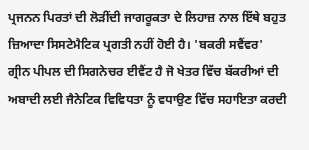ਪ੍ਰਜਨਨ ਪਿਰਤਾਂ ਦੀ ਲੋੜੀਂਦੀ ਜਾਗਰੂਕਤਾ ਦੇ ਲਿਹਾਜ਼ ਨਾਲ ਇੱਥੇ ਬਹੁਤ ਜ਼ਿਆਦਾ ਸਿਸਟੇਮੈਟਿਕ ਪ੍ਰਗਤੀ ਨਹੀਂ ਹੋਈ ਹੈ। 'ਬਕਰੀ ਸਵੈਂਵਰ' ਗ੍ਰੀਨ ਪੀਪਲ ਦੀ ਸਿਗਨੇਚਰ ਈਵੈਂਟ ਹੈ ਜੋ ਖੇਤਰ ਵਿੱਚ ਬੱਕਰੀਆਂ ਦੀ ਅਬਾਦੀ ਲਈ ਜੈਨੇਟਿਕ ਵਿਵਿਧਤਾ ਨੂੰ ਵਧਾਉਣ ਵਿੱਚ ਸਹਾਇਤਾ ਕਰਦੀ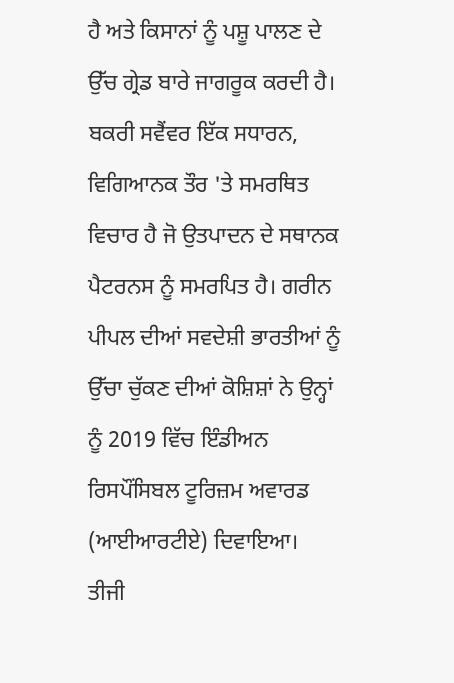ਹੈ ਅਤੇ ਕਿਸਾਨਾਂ ਨੂੰ ਪਸ਼ੂ ਪਾਲਣ ਦੇ ਉੱਚ ਗ੍ਰੇਡ ਬਾਰੇ ਜਾਗਰੂਕ ਕਰਦੀ ਹੈ।
ਬਕਰੀ ਸਵੈਂਵਰ ਇੱਕ ਸਧਾਰਨ, ਵਿਗਿਆਨਕ ਤੌਰ 'ਤੇ ਸਮਰਥਿਤ ਵਿਚਾਰ ਹੈ ਜੋ ਉਤਪਾਦਨ ਦੇ ਸਥਾਨਕ ਪੈਟਰਨਸ ਨੂੰ ਸਮਰਪਿਤ ਹੈ। ਗਰੀਨ ਪੀਪਲ ਦੀਆਂ ਸਵਦੇਸ਼ੀ ਭਾਰਤੀਆਂ ਨੂੰ ਉੱਚਾ ਚੁੱਕਣ ਦੀਆਂ ਕੋਸ਼ਿਸ਼ਾਂ ਨੇ ਉਨ੍ਹਾਂ ਨੂੰ 2019 ਵਿੱਚ ਇੰਡੀਅਨ ਰਿਸਪੌਂਸਿਬਲ ਟੂਰਿਜ਼ਮ ਅਵਾਰਡ (ਆਈਆਰਟੀਏ) ਦਿਵਾਇਆ।
ਤੀਜੀ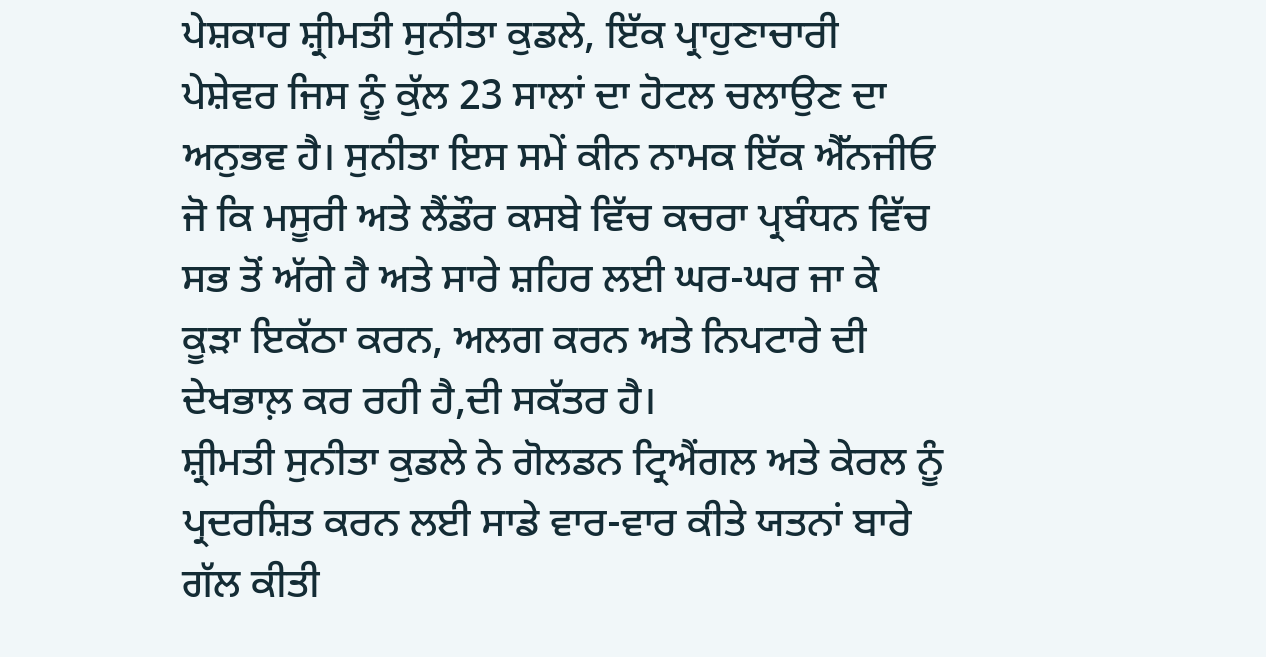ਪੇਸ਼ਕਾਰ ਸ਼੍ਰੀਮਤੀ ਸੁਨੀਤਾ ਕੁਡਲੇ, ਇੱਕ ਪ੍ਰਾਹੁਣਾਚਾਰੀ ਪੇਸ਼ੇਵਰ ਜਿਸ ਨੂੰ ਕੁੱਲ 23 ਸਾਲਾਂ ਦਾ ਹੋਟਲ ਚਲਾਉਣ ਦਾ ਅਨੁਭਵ ਹੈ। ਸੁਨੀਤਾ ਇਸ ਸਮੇਂ ਕੀਨ ਨਾਮਕ ਇੱਕ ਐੱਨਜੀਓ ਜੋ ਕਿ ਮਸੂਰੀ ਅਤੇ ਲੈਂਡੌਰ ਕਸਬੇ ਵਿੱਚ ਕਚਰਾ ਪ੍ਰਬੰਧਨ ਵਿੱਚ ਸਭ ਤੋਂ ਅੱਗੇ ਹੈ ਅਤੇ ਸਾਰੇ ਸ਼ਹਿਰ ਲਈ ਘਰ-ਘਰ ਜਾ ਕੇ ਕੂੜਾ ਇਕੱਠਾ ਕਰਨ, ਅਲਗ ਕਰਨ ਅਤੇ ਨਿਪਟਾਰੇ ਦੀ ਦੇਖਭਾਲ਼ ਕਰ ਰਹੀ ਹੈ,ਦੀ ਸਕੱਤਰ ਹੈ।
ਸ਼੍ਰੀਮਤੀ ਸੁਨੀਤਾ ਕੁਡਲੇ ਨੇ ਗੋਲਡਨ ਟ੍ਰਿਐਂਗਲ ਅਤੇ ਕੇਰਲ ਨੂੰ ਪ੍ਰਦਰਸ਼ਿਤ ਕਰਨ ਲਈ ਸਾਡੇ ਵਾਰ-ਵਾਰ ਕੀਤੇ ਯਤਨਾਂ ਬਾਰੇ ਗੱਲ ਕੀਤੀ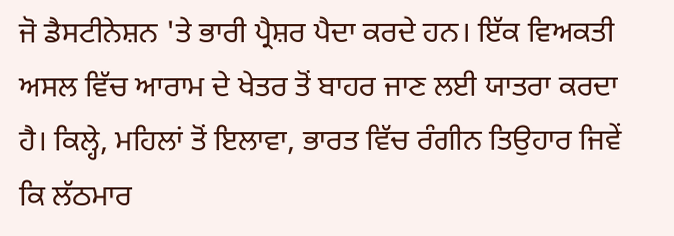ਜੋ ਡੈਸਟੀਨੇਸ਼ਨ 'ਤੇ ਭਾਰੀ ਪ੍ਰੈਸ਼ਰ ਪੈਦਾ ਕਰਦੇ ਹਨ। ਇੱਕ ਵਿਅਕਤੀ ਅਸਲ ਵਿੱਚ ਆਰਾਮ ਦੇ ਖੇਤਰ ਤੋਂ ਬਾਹਰ ਜਾਣ ਲਈ ਯਾਤਰਾ ਕਰਦਾ ਹੈ। ਕਿਲ੍ਹੇ, ਮਹਿਲਾਂ ਤੋਂ ਇਲਾਵਾ, ਭਾਰਤ ਵਿੱਚ ਰੰਗੀਨ ਤਿਉਹਾਰ ਜਿਵੇਂ ਕਿ ਲੱਠਮਾਰ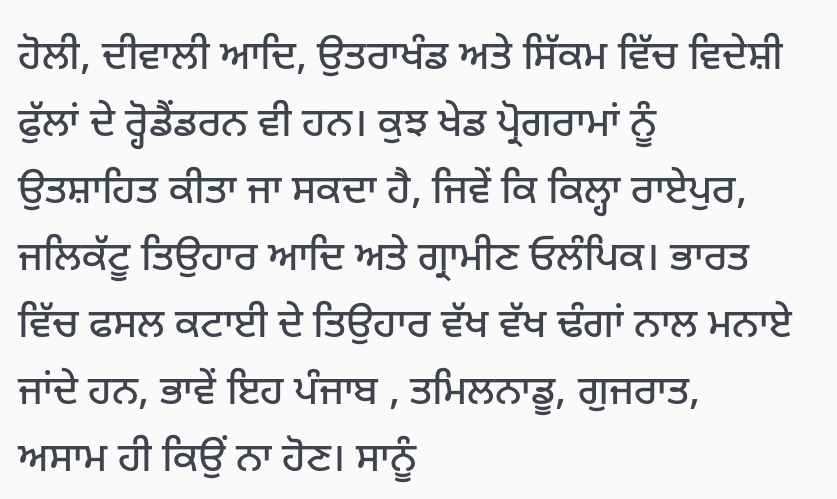ਹੋਲੀ, ਦੀਵਾਲੀ ਆਦਿ, ਉਤਰਾਖੰਡ ਅਤੇ ਸਿੱਕਮ ਵਿੱਚ ਵਿਦੇਸ਼ੀ ਫੁੱਲਾਂ ਦੇ ਰ੍ਹੋਡੈਂਡਰਨ ਵੀ ਹਨ। ਕੁਝ ਖੇਡ ਪ੍ਰੋਗਰਾਮਾਂ ਨੂੰ ਉਤਸ਼ਾਹਿਤ ਕੀਤਾ ਜਾ ਸਕਦਾ ਹੈ, ਜਿਵੇਂ ਕਿ ਕਿਲ੍ਹਾ ਰਾਏਪੁਰ, ਜਲਿਕੱਟੂ ਤਿਉਹਾਰ ਆਦਿ ਅਤੇ ਗ੍ਰਾਮੀਣ ਓਲੰਪਿਕ। ਭਾਰਤ ਵਿੱਚ ਫਸਲ ਕਟਾਈ ਦੇ ਤਿਉਹਾਰ ਵੱਖ ਵੱਖ ਢੰਗਾਂ ਨਾਲ ਮਨਾਏ ਜਾਂਦੇ ਹਨ, ਭਾਵੇਂ ਇਹ ਪੰਜਾਬ , ਤਮਿਲਨਾਡੂ, ਗੁਜਰਾਤ, ਅਸਾਮ ਹੀ ਕਿਉਂ ਨਾ ਹੋਣ। ਸਾਨੂੰ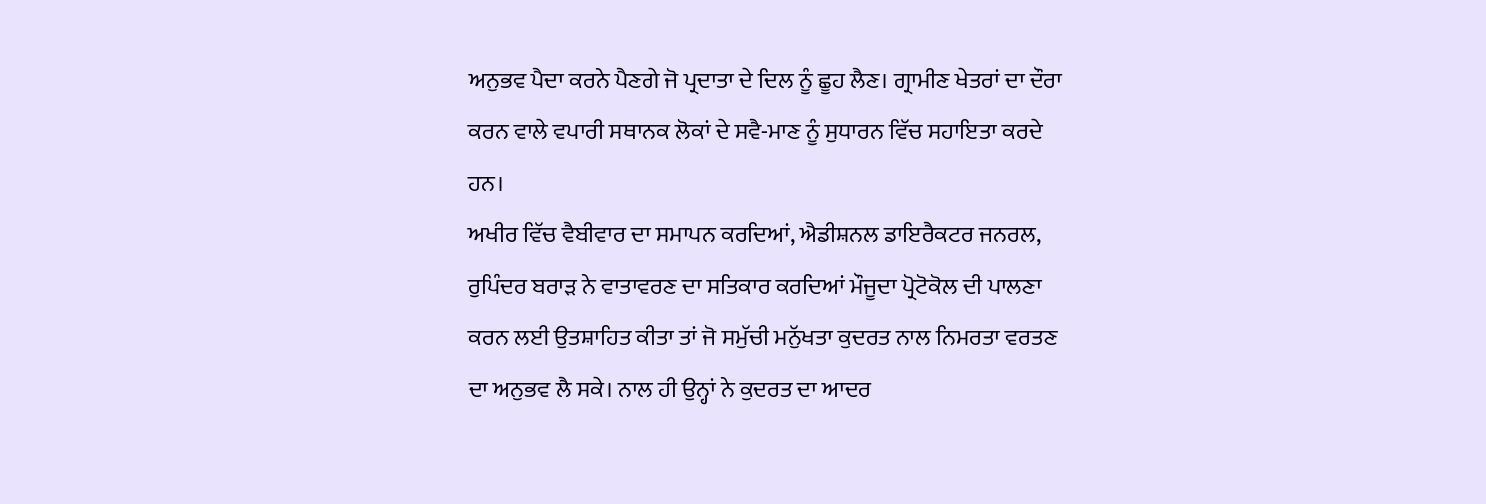ਅਨੁਭਵ ਪੈਦਾ ਕਰਨੇ ਪੈਣਗੇ ਜੋ ਪ੍ਰਦਾਤਾ ਦੇ ਦਿਲ ਨੂੰ ਛੂਹ ਲੈਣ। ਗ੍ਰਾਮੀਣ ਖੇਤਰਾਂ ਦਾ ਦੌਰਾ ਕਰਨ ਵਾਲੇ ਵਪਾਰੀ ਸਥਾਨਕ ਲੋਕਾਂ ਦੇ ਸਵੈ-ਮਾਣ ਨੂੰ ਸੁਧਾਰਨ ਵਿੱਚ ਸਹਾਇਤਾ ਕਰਦੇ ਹਨ।
ਅਖੀਰ ਵਿੱਚ ਵੈਬੀਵਾਰ ਦਾ ਸਮਾਪਨ ਕਰਦਿਆਂ, ਐਡੀਸ਼ਨਲ ਡਾਇਰੈਕਟਰ ਜਨਰਲ, ਰੁਪਿੰਦਰ ਬਰਾੜ ਨੇ ਵਾਤਾਵਰਣ ਦਾ ਸਤਿਕਾਰ ਕਰਦਿਆਂ ਮੌਜੂਦਾ ਪ੍ਰੋਟੋਕੋਲ ਦੀ ਪਾਲਣਾ ਕਰਨ ਲਈ ਉਤਸ਼ਾਹਿਤ ਕੀਤਾ ਤਾਂ ਜੋ ਸਮੁੱਚੀ ਮਨੁੱਖਤਾ ਕੁਦਰਤ ਨਾਲ ਨਿਮਰਤਾ ਵਰਤਣ ਦਾ ਅਨੁਭਵ ਲੈ ਸਕੇ। ਨਾਲ ਹੀ ਉਨ੍ਹਾਂ ਨੇ ਕੁਦਰਤ ਦਾ ਆਦਰ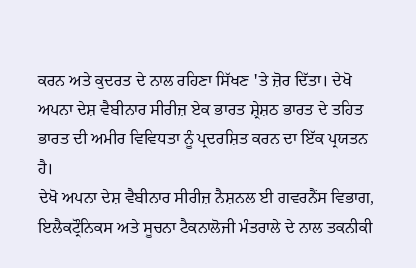ਕਰਨ ਅਤੇ ਕੁਦਰਤ ਦੇ ਨਾਲ ਰਹਿਣਾ ਸਿੱਖਣ ꞌਤੇ ਜ਼ੋਰ ਦਿੱਤਾ। ਦੇਖੋ ਅਪਨਾ ਦੇਸ਼ ਵੈਬੀਨਾਰ ਸੀਰੀਜ਼ ਏਕ ਭਾਰਤ ਸ਼੍ਰੇਸ਼ਠ ਭਾਰਤ ਦੇ ਤਹਿਤ ਭਾਰਤ ਦੀ ਅਮੀਰ ਵਿਵਿਧਤਾ ਨੂੰ ਪ੍ਰਦਰਸ਼ਿਤ ਕਰਨ ਦਾ ਇੱਕ ਪ੍ਰਯਤਨ ਹੈ।
ਦੇਖੋ ਅਪਨਾ ਦੇਸ਼ ਵੈਬੀਨਾਰ ਸੀਰੀਜ਼ ਨੈਸ਼ਨਲ ਈ ਗਵਰਨੈਂਸ ਵਿਭਾਗ, ਇਲੈਕਟ੍ਰੌਨਿਕਸ ਅਤੇ ਸੂਚਨਾ ਟੈਕਨਾਲੋਜੀ ਮੰਤਰਾਲੇ ਦੇ ਨਾਲ ਤਕਨੀਕੀ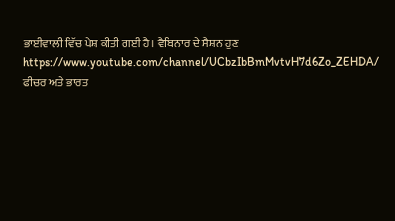ਭਾਈਵਾਲੀ ਵਿੱਚ ਪੇਸ਼ ਕੀਤੀ ਗਈ ਹੈ। ਵੈਬਿਨਾਰ ਦੇ ਸੈਸ਼ਨ ਹੁਣ https://www.youtube.com/channel/UCbzIbBmMvtvH7d6Zo_ZEHDA/ ਫੀਚਰ ਅਤੇ ਭਾਰਤ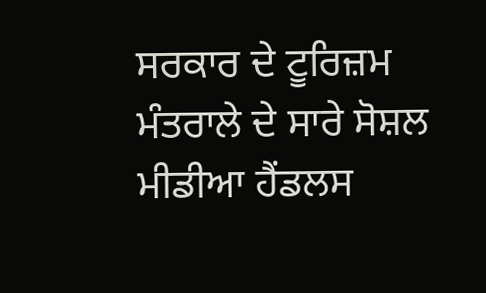ਸਰਕਾਰ ਦੇ ਟੂਰਿਜ਼ਮ ਮੰਤਰਾਲੇ ਦੇ ਸਾਰੇ ਸੋਸ਼ਲ ਮੀਡੀਆ ਹੈਂਡਲਸ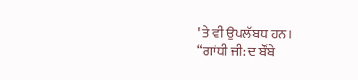ꞌਤੇ ਵੀ ਉਪਲੱਬਧ ਹਨ।
“ਗਾਂਧੀ ਜੀ: ਦ ਬੌਂਬੇ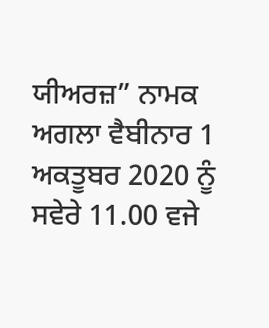ਯੀਅਰਜ਼” ਨਾਮਕ ਅਗਲਾ ਵੈਬੀਨਾਰ 1 ਅਕਤੂਬਰ 2020 ਨੂੰ ਸਵੇਰੇ 11.00 ਵਜੇ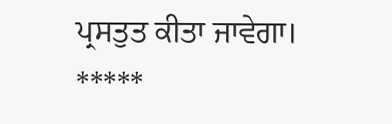ਪ੍ਰਸਤੁਤ ਕੀਤਾ ਜਾਵੇਗਾ।
*****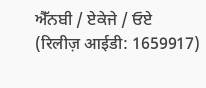ਐੱਨਬੀ / ਏਕੇਜੇ / ਓਏ
(रिलीज़ आईडी: 1659917)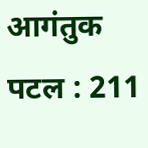आगंतुक पटल : 211